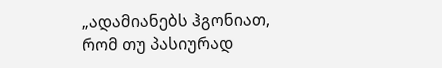„ადამიანებს ჰგონიათ, რომ თუ პასიურად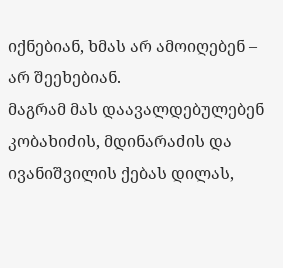იქნებიან, ხმას არ ამოიღებენ – არ შეეხებიან.
მაგრამ მას დაავალდებულებენ კობახიძის, მდინარაძის და ივანიშვილის ქებას დილას,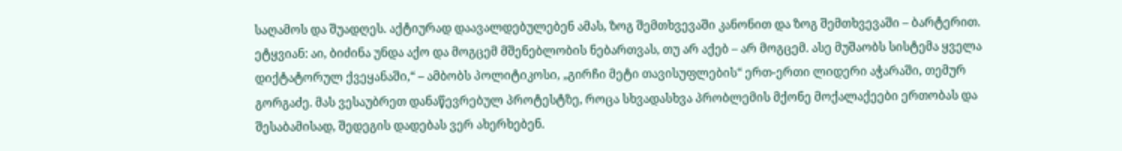საღამოს და შუადღეს. აქტიურად დაავალდებულებენ ამას, ზოგ შემთხვევაში კანონით და ზოგ შემთხვევაში – ბარტერით. ეტყვიან: აი, ბიძინა უნდა აქო და მოგცემ მშენებლობის ნებართვას, თუ არ აქებ – არ მოგცემ. ასე მუშაობს სისტემა ყველა დიქტატორულ ქვეყანაში,“ – ამბობს პოლიტიკოსი, „გირჩი მეტი თავისუფლების“ ერთ-ერთი ლიდერი აჭარაში, თემურ გორგაძე. მას ვესაუბრეთ დანაწევრებულ პროტესტზე, როცა სხვადასხვა პრობლემის მქონე მოქალაქეები ერთობას და შესაბამისად, შედეგის დადებას ვერ ახერხებენ.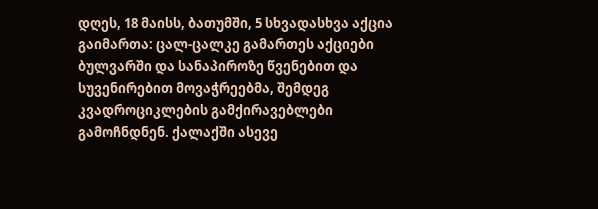დღეს, 18 მაისს, ბათუმში, 5 სხვადასხვა აქცია გაიმართა: ცალ-ცალკე გამართეს აქციები ბულვარში და სანაპიროზე წვენებით და სუვენირებით მოვაჭრეებმა, შემდეგ კვადროციკლების გამქირავებლები გამოჩნდნენ. ქალაქში ასევე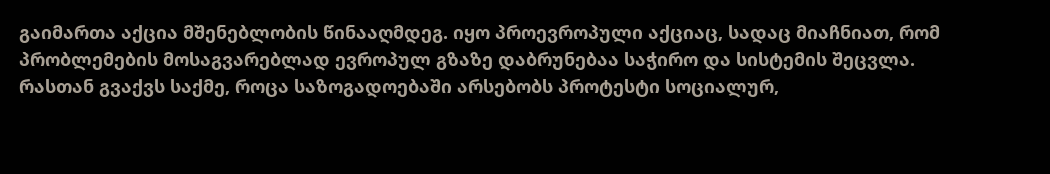გაიმართა აქცია მშენებლობის წინააღმდეგ. იყო პროევროპული აქციაც, სადაც მიაჩნიათ, რომ პრობლემების მოსაგვარებლად ევროპულ გზაზე დაბრუნებაა საჭირო და სისტემის შეცვლა.
რასთან გვაქვს საქმე, როცა საზოგადოებაში არსებობს პროტესტი სოციალურ,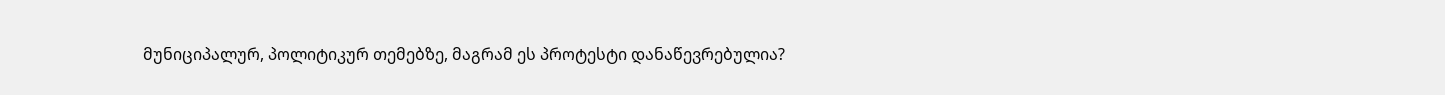მუნიციპალურ, პოლიტიკურ თემებზე, მაგრამ ეს პროტესტი დანაწევრებულია?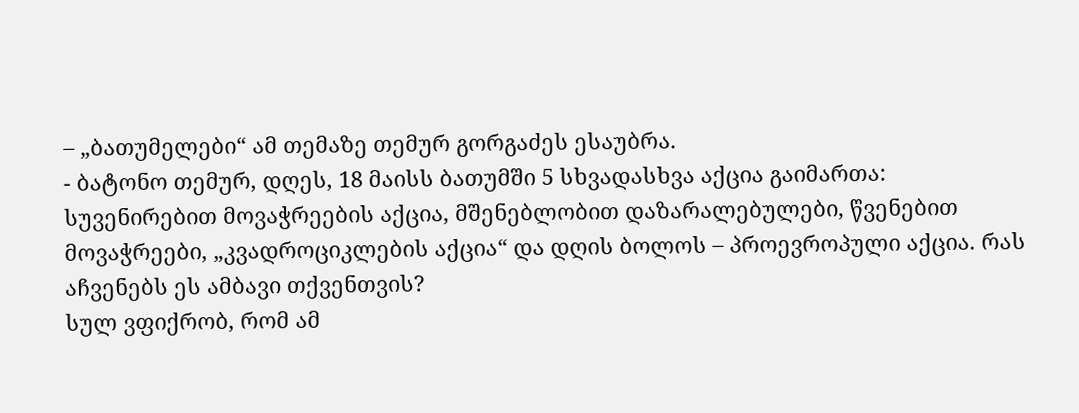– „ბათუმელები“ ამ თემაზე თემურ გორგაძეს ესაუბრა.
- ბატონო თემურ, დღეს, 18 მაისს ბათუმში 5 სხვადასხვა აქცია გაიმართა: სუვენირებით მოვაჭრეების აქცია, მშენებლობით დაზარალებულები, წვენებით მოვაჭრეები, „კვადროციკლების აქცია“ და დღის ბოლოს – პროევროპული აქცია. რას აჩვენებს ეს ამბავი თქვენთვის?
სულ ვფიქრობ, რომ ამ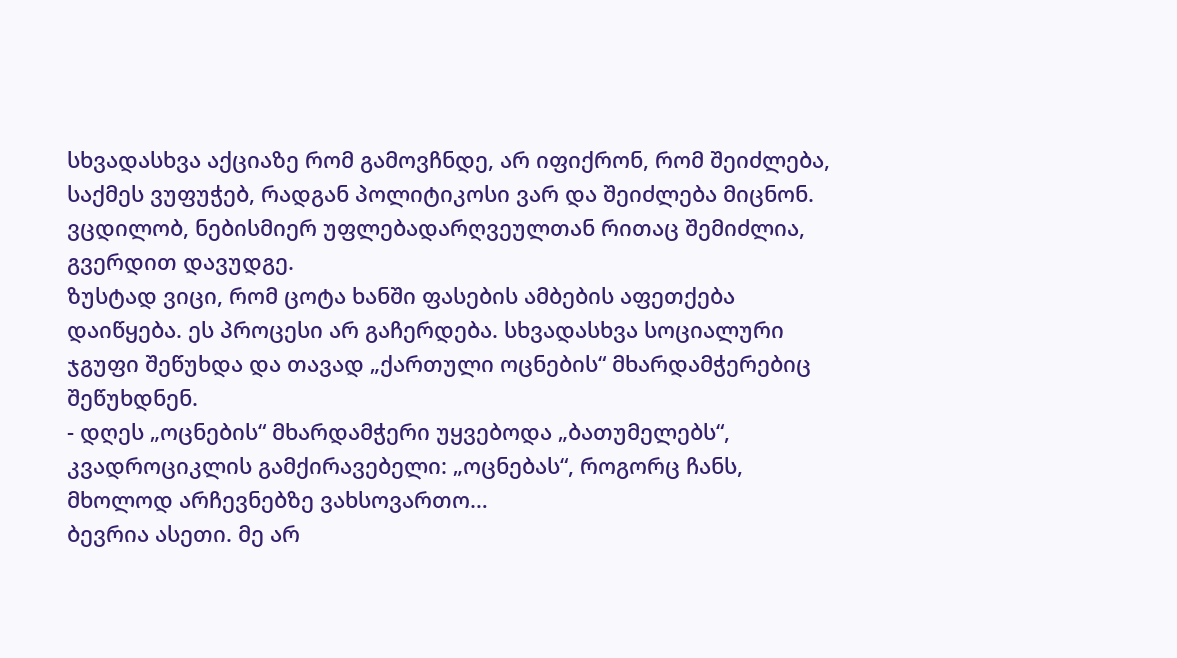სხვადასხვა აქციაზე რომ გამოვჩნდე, არ იფიქრონ, რომ შეიძლება, საქმეს ვუფუჭებ, რადგან პოლიტიკოსი ვარ და შეიძლება მიცნონ. ვცდილობ, ნებისმიერ უფლებადარღვეულთან რითაც შემიძლია, გვერდით დავუდგე.
ზუსტად ვიცი, რომ ცოტა ხანში ფასების ამბების აფეთქება დაიწყება. ეს პროცესი არ გაჩერდება. სხვადასხვა სოციალური ჯგუფი შეწუხდა და თავად „ქართული ოცნების“ მხარდამჭერებიც შეწუხდნენ.
- დღეს „ოცნების“ მხარდამჭერი უყვებოდა „ბათუმელებს“, კვადროციკლის გამქირავებელი: „ოცნებას“, როგორც ჩანს, მხოლოდ არჩევნებზე ვახსოვართო…
ბევრია ასეთი. მე არ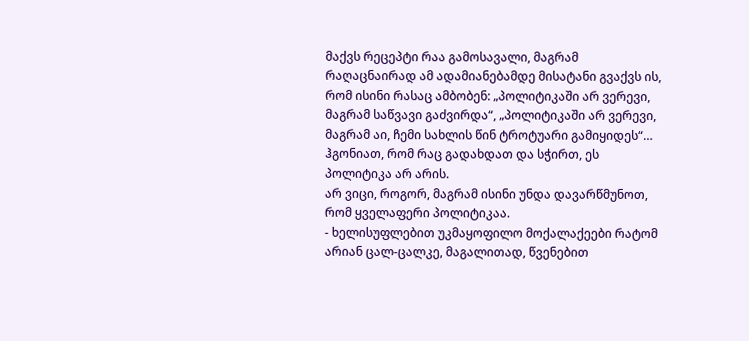მაქვს რეცეპტი რაა გამოსავალი, მაგრამ რაღაცნაირად ამ ადამიანებამდე მისატანი გვაქვს ის, რომ ისინი რასაც ამბობენ: „პოლიტიკაში არ ვერევი, მაგრამ საწვავი გაძვირდა“, „პოლიტიკაში არ ვერევი, მაგრამ აი, ჩემი სახლის წინ ტროტუარი გამიყიდეს“… ჰგონიათ, რომ რაც გადახდათ და სჭირთ, ეს პოლიტიკა არ არის.
არ ვიცი, როგორ, მაგრამ ისინი უნდა დავარწმუნოთ, რომ ყველაფერი პოლიტიკაა.
- ხელისუფლებით უკმაყოფილო მოქალაქეები რატომ არიან ცალ-ცალკე, მაგალითად, წვენებით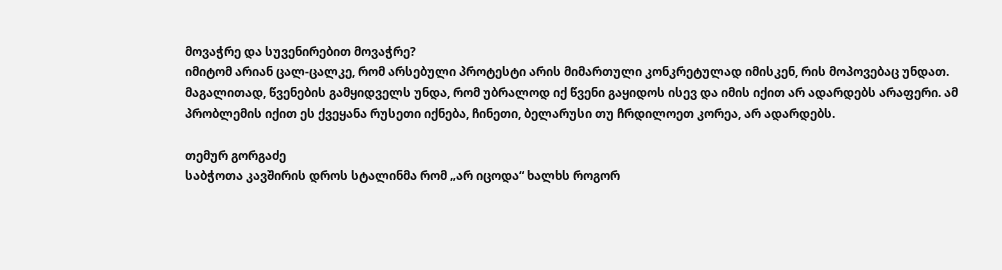მოვაჭრე და სუვენირებით მოვაჭრე?
იმიტომ არიან ცალ-ცალკე, რომ არსებული პროტესტი არის მიმართული კონკრეტულად იმისკენ, რის მოპოვებაც უნდათ. მაგალითად, წვენების გამყიდველს უნდა, რომ უბრალოდ იქ წვენი გაყიდოს ისევ და იმის იქით არ ადარდებს არაფერი. ამ პრობლემის იქით ეს ქვეყანა რუსეთი იქნება, ჩინეთი, ბელარუსი თუ ჩრდილოეთ კორეა, არ ადარდებს.

თემურ გორგაძე
საბჭოთა კავშირის დროს სტალინმა რომ „არ იცოდა“ ხალხს როგორ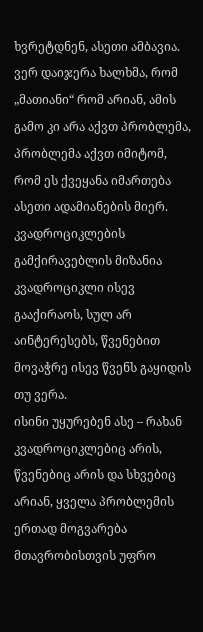ხვრეტდნენ, ასეთი ამბავია. ვერ დაიჯერა ხალხმა, რომ „მათიანი“ რომ არიან, ამის გამო კი არა აქვთ პრობლემა, პრობლემა აქვთ იმიტომ, რომ ეს ქვეყანა იმართება ასეთი ადამიანების მიერ.
კვადროციკლების გამქირავებლის მიზანია კვადროციკლი ისევ გააქირაოს, სულ არ აინტერესებს, წვენებით მოვაჭრე ისევ წვენს გაყიდის თუ ვერა.
ისინი უყურებენ ასე – რახან კვადროციკლებიც არის, წვენებიც არის და სხვებიც არიან, ყველა პრობლემის ერთად მოგვარება მთავრობისთვის უფრო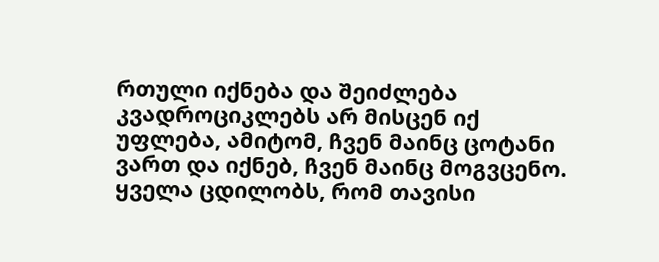რთული იქნება და შეიძლება კვადროციკლებს არ მისცენ იქ უფლება, ამიტომ, ჩვენ მაინც ცოტანი ვართ და იქნებ, ჩვენ მაინც მოგვცენო.
ყველა ცდილობს, რომ თავისი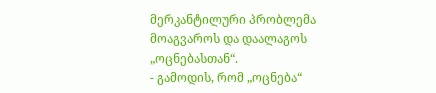მერკანტილური პრობლემა მოაგვაროს და დაალაგოს „ოცნებასთან“.
- გამოდის, რომ „ოცნება“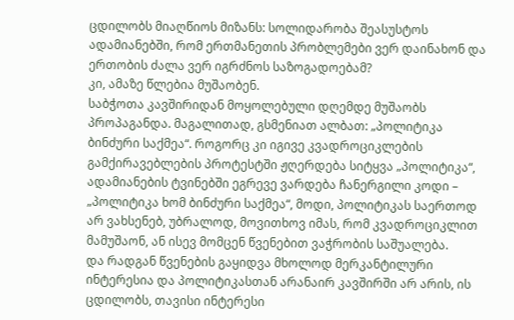ცდილობს მიაღწიოს მიზანს: სოლიდარობა შეასუსტოს ადამიანებში, რომ ერთმანეთის პრობლემები ვერ დაინახონ და ერთობის ძალა ვერ იგრძნოს საზოგადოებამ?
კი, ამაზე წლებია მუშაობენ.
საბჭოთა კავშირიდან მოყოლებული დღემდე მუშაობს პროპაგანდა. მაგალითად, გსმენიათ ალბათ: „პოლიტიკა ბინძური საქმეა“. როგორც კი იგივე კვადროციკლების გამქირავებლების პროტესტში ჟღერდება სიტყვა „პოლიტიკა“, ადამიანების ტვინებში ეგრევე ვარდება ჩანერგილი კოდი – „პოლიტიკა ხომ ბინძური საქმეა“, მოდი, პოლიტიკას საერთოდ არ ვახსენებ, უბრალოდ, მოვითხოვ იმას, რომ კვადროციკლით მამუშაონ, ან ისევ მომცენ წვენებით ვაჭრობის საშუალება.
და რადგან წვენების გაყიდვა მხოლოდ მერკანტილური ინტერესია და პოლიტიკასთან არანაირ კავშირში არ არის, ის ცდილობს, თავისი ინტერესი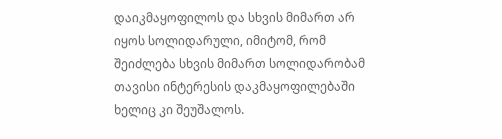დაიკმაყოფილოს და სხვის მიმართ არ იყოს სოლიდარული, იმიტომ, რომ შეიძლება სხვის მიმართ სოლიდარობამ თავისი ინტერესის დაკმაყოფილებაში ხელიც კი შეუშალოს.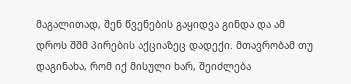მაგალითად, შენ წვენების გაყიდვა გინდა და ამ დროს შშმ პირების აქციაზეც დადექი. მთავრობამ თუ დაგინახა, რომ იქ მისული ხარ, შეიძლება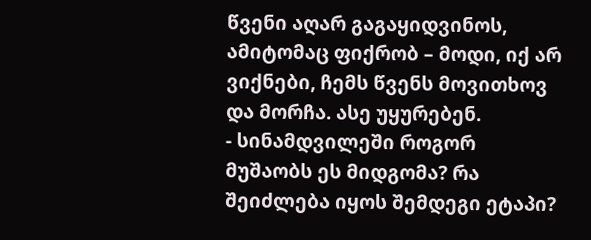წვენი აღარ გაგაყიდვინოს, ამიტომაც ფიქრობ – მოდი, იქ არ ვიქნები, ჩემს წვენს მოვითხოვ და მორჩა. ასე უყურებენ.
- სინამდვილეში როგორ მუშაობს ეს მიდგომა? რა შეიძლება იყოს შემდეგი ეტაპი?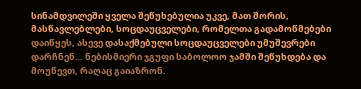სინამდვილეში ყველა შეწუხებულია უკვე, მათ შორის, მასწავლებლები, სოცდაუცველები, რომელთა გადამოწმებები დაიწყეს, ასევე დასაქმებული სოცდაუცველები უმუშევრები დარჩნენ… ნებისმიერი ჯგუფი საბოლოო ჯამში შეწუხდება და მოუწევთ, რაღაც გაიაზრონ.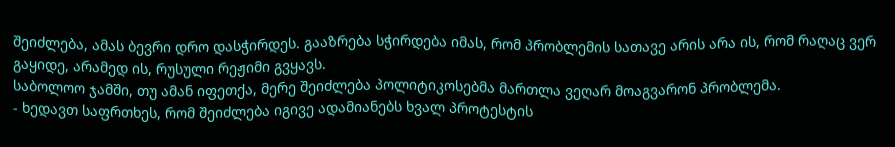შეიძლება, ამას ბევრი დრო დასჭირდეს. გააზრება სჭირდება იმას, რომ პრობლემის სათავე არის არა ის, რომ რაღაც ვერ გაყიდე, არამედ ის, რუსული რეჟიმი გვყავს.
საბოლოო ჯამში, თუ ამან იფეთქა, მერე შეიძლება პოლიტიკოსებმა მართლა ვეღარ მოაგვარონ პრობლემა.
- ხედავთ საფრთხეს, რომ შეიძლება იგივე ადამიანებს ხვალ პროტესტის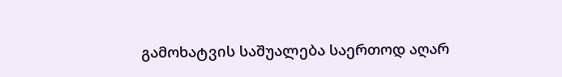გამოხატვის საშუალება საერთოდ აღარ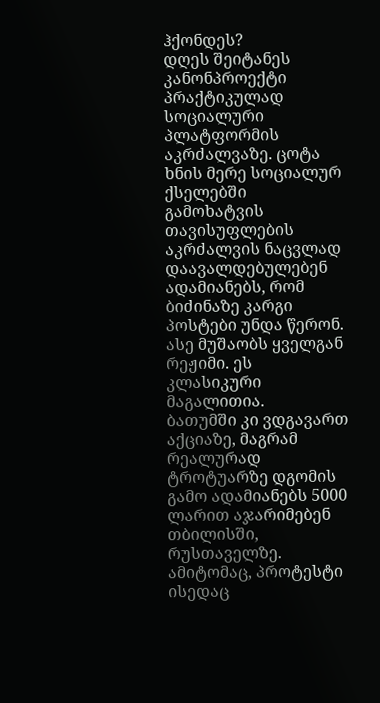ჰქონდეს?
დღეს შეიტანეს კანონპროექტი პრაქტიკულად სოციალური პლატფორმის აკრძალვაზე. ცოტა ხნის მერე სოციალურ ქსელებში გამოხატვის თავისუფლების აკრძალვის ნაცვლად დაავალდებულებენ ადამიანებს, რომ ბიძინაზე კარგი პოსტები უნდა წერონ. ასე მუშაობს ყველგან რეჟიმი. ეს კლასიკური მაგალითია.
ბათუმში კი ვდგავართ აქციაზე, მაგრამ რეალურად ტროტუარზე დგომის გამო ადამიანებს 5000 ლარით აჯარიმებენ თბილისში, რუსთაველზე. ამიტომაც, პროტესტი ისედაც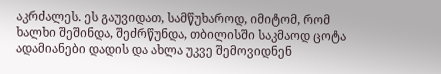აკრძალეს. ეს გაუვიდათ, სამწუხაროდ, იმიტომ, რომ ხალხი შეშინდა, შეძრწუნდა, თბილისში საკმაოდ ცოტა ადამიანები დადის და ახლა უკვე შემოვიდნენ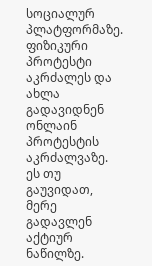სოციალურ პლატფორმაზე.
ფიზიკური პროტესტი აკრძალეს და ახლა გადავიდნენ ონლაინ პროტესტის აკრძალვაზე. ეს თუ გაუვიდათ, მერე გადავლენ აქტიურ ნაწილზე.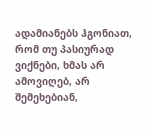ადამიანებს ჰგონიათ, რომ თუ პასიურად ვიქნები, ხმას არ ამოვიღებ, არ შემეხებიან,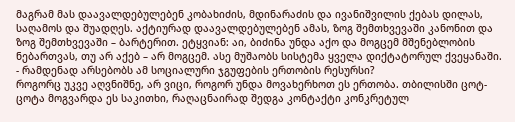მაგრამ მას დაავალდებულებენ კობახიძის, მდინარაძის და ივანიშვილის ქებას დილას, საღამოს და შუადღეს. აქტიურად დაავალდებულებენ ამას, ზოგ შემთხვევაში კანონით და ზოგ შემთხვევაში – ბარტერით. ეტყვიან: აი, ბიძინა უნდა აქო და მოგცემ მშენებლობის ნებართვას, თუ არ აქებ – არ მოგცემ. ასე მუშაობს სისტემა ყველა დიქტატორულ ქვეყანაში.
- რამდენად არსებობს ამ სოციალური ჯგუფების ერთობის რესურსი?
როგორც უკვე აღვნიშნე, არ ვიცი, როგორ უნდა მოვახერხოთ ეს ერთობა. თბილისში ცოტ-ცოტა მოგვარდა ეს საკითხი, რაღაცნაირად შედგა კონტაქტი კონკრეტულ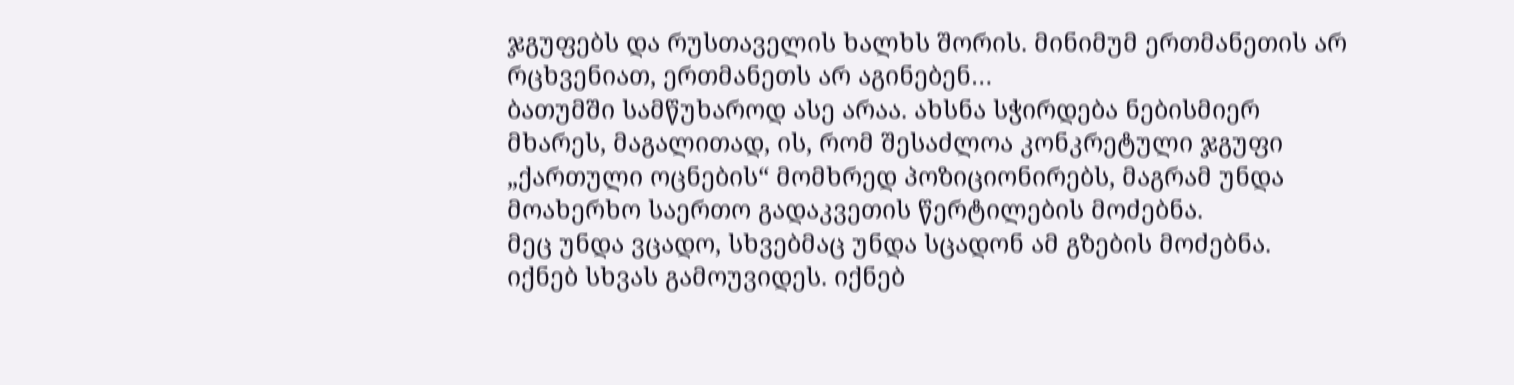ჯგუფებს და რუსთაველის ხალხს შორის. მინიმუმ ერთმანეთის არ რცხვენიათ, ერთმანეთს არ აგინებენ…
ბათუმში სამწუხაროდ ასე არაა. ახსნა სჭირდება ნებისმიერ მხარეს, მაგალითად, ის, რომ შესაძლოა კონკრეტული ჯგუფი „ქართული ოცნების“ მომხრედ პოზიციონირებს, მაგრამ უნდა მოახერხო საერთო გადაკვეთის წერტილების მოძებნა.
მეც უნდა ვცადო, სხვებმაც უნდა სცადონ ამ გზების მოძებნა. იქნებ სხვას გამოუვიდეს. იქნებ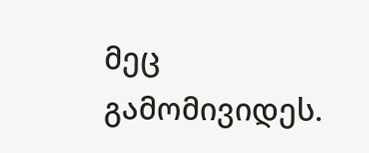მეც გამომივიდეს.